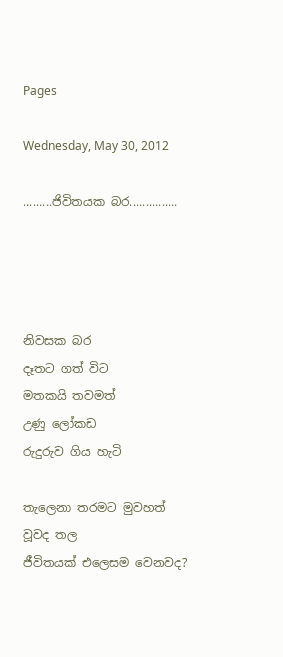Pages

Wednesday, May 30, 2012

.........ජිවිතයක බර...............




නිවසක බර
දෑතට ගත් විට
මතකයි තවමත්
උණු ලෝකඩ
රුදුරුව ගිය හැටි

තැලෙනා තරමට මුවහත්
වූවද තල
ජීවිතයක් එලෙසම වෙනවද?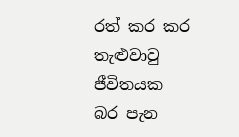රත් කර කර
තැළුවාවු ජීවිතයක
බර පැන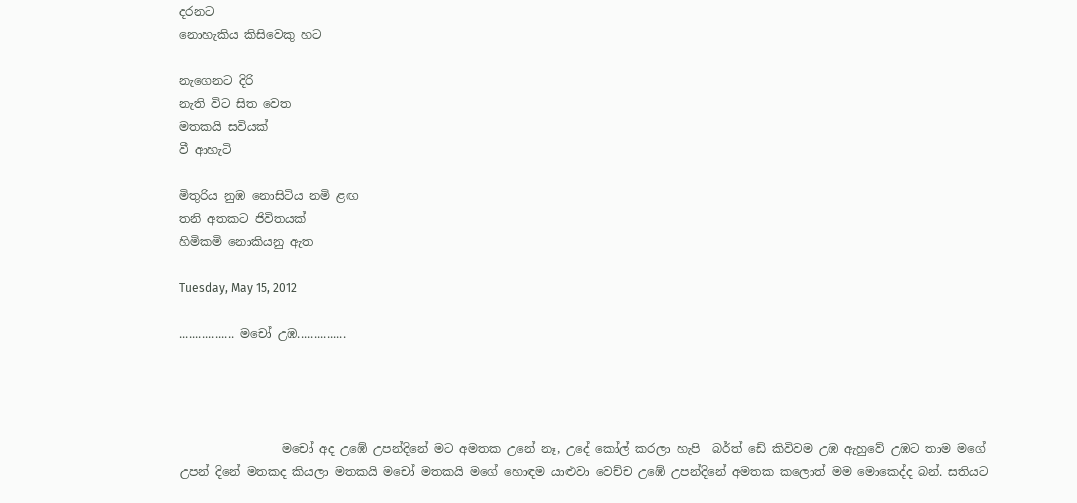දරනට
නොහැකිය කිසිවෙකු හට

නැගෙනට දිරි
නැති විට සිත වෙත
මතකයි සවියක්
වී ආහැටි

මිතුරිය නුඹ නොසිටිය නමි ළඟ
තනි අතකට ජිවිතයක්
හිමිකමි නොකියනු ඇත

Tuesday, May 15, 2012

................. මචෝ උඹ...............




                 මචෝ අද උඹේ උපන්දිනේ මට අමතක උනේ නෑ, උදේ කෝල් කරලා හැපි  බර්ත් ඩේ කිවිවම උඹ ඇහුවේ උඹට තාම මගේ උපන් දිනේ මතකද කියලා මතකයි මචෝ මතකයි මගේ හොඳම යාළුවා වෙච්ච උඹේ උපන්දිනේ අමතක කලොත් මම මොකෙද්ද බන්. සතියට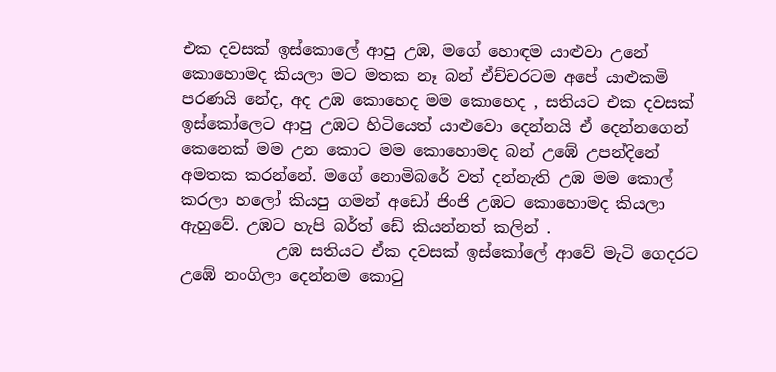එක දවසක් ඉස්කොලේ ආපු උඹ, මගේ හොඳම යාළුවා උනේ කොහොමද කියලා මට මතක නෑ බන් ඒච්චරටම අපේ යාළුකමි පරණයි නේද, අද උඹ කොහෙද මම කොහෙද , සතියට එක දවසක් ඉස්කෝලෙට ආපු උඹට හිටියෙත් යාළුවො දෙන්නයි ඒ දෙන්නගෙන් කෙනෙක් මම උන කොට මම කොහොමද බන් උඹේ උපන්දිනේ අමතක කරන්නේ. මගේ නොමිබරේ වත් දන්නැති උඹ මම කොල් කරලා හලෝ කියපු ගමන් අඩෝ ජිංජි උඹට කොහොමද කියලා ඇහුවේ. උඹට හැපි බර්ත් ඩේ කියන්නත් කලින් .
            උඹ සතියට ඒක දවසක් ඉස්කෝලේ ආවේ මැටි ගෙදරට උඹේ නංගිලා දෙන්නම කොටු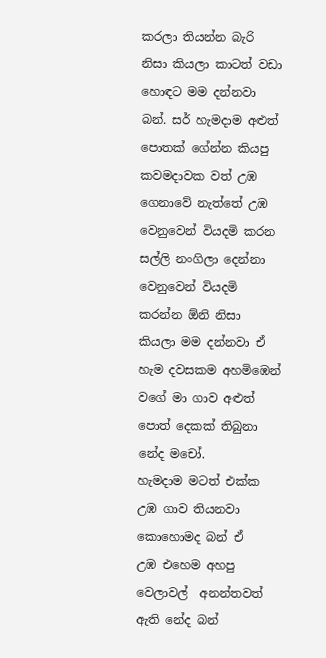කරලා තියන්න බැරි නිසා කියලා කාටත් වඩා හොඳට මම දන්නවා බන්. සර් හැමදාම අළුත් පොතක් ගේන්න කියපු කවමදාවක වත් උඹ ගෙනාවේ නැත්තේ උඹ වෙනුවෙන් වියදමි කරන සල්ලි නංගිලා දෙන්නා වෙනුවෙන් වියදමි කරන්න ඕනි නිසා කියලා මම දන්නවා ඒ හැම දවසකම අහමිඹෙන් වගේ මා ගාව අළුත් පොත් දෙකක් තිබුනා නේද මචෝ.
හැමදාම මටත් එක්ක උඹ ගාව තියනවා කොහොමද බන් ඒ
උඹ එහෙම අහපු වෙලාවල්  අනන්තවත් ඇති නේද බන්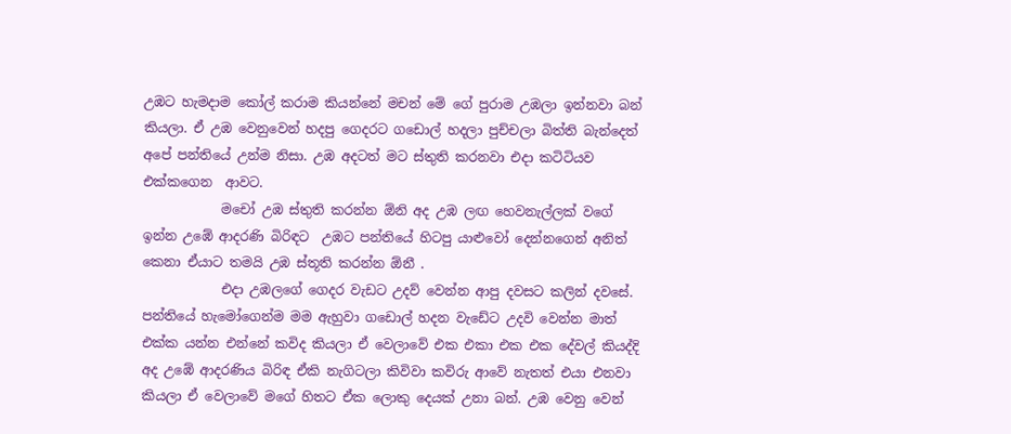උඹට හැමදාම කෝල් කරාම කියන්නේ මචන් මේ ගේ පුරාම උඹලා ඉන්නවා බන් කියලා. ඒ උඹ වෙනුවෙන් හදපු ගෙදරට ගඩොල් හදලා පුච්චලා බිත්ති බැන්දෙත් අපේ පන්තියේ උන්ම නිසා. උඹ අදටත් මට ස්තුති කරනවා එදා කටිටියව එක්කගෙන  ආවට.
            මචෝ උඹ ස්තුති කරන්න ඕනි අද උඹ ලඟ හෙවනැල්ලක් වගේ ඉන්න උඹේ ආදරණි බිරිඳට  උඹට පන්තියේ හිටපු යාළුවෝ දෙන්නගෙන් අනිත් කෙනා ඒයාට තමයි උඹ ස්තූති කරන්න ඕනී .
            එදා උඹලගේ ගෙදර වැඩට උදව් වෙන්න ආපු දවසට කලින් දවසේ. පන්තියේ හැමෝගෙන්ම මම ඇහුවා ගඩොල් හදන වැඩේට උදවි වෙන්න මාත් එක්ක යන්න එන්නේ කවිද කියලා ඒ වෙලාවේ එක එකා එක එක දේවල් කියද්දි අද උඹේ ආදරණිය බිරිඳ ඒකි නැගිටලා කිවිවා කවිරු ආවේ නැතත් එයා එනවා කියලා ඒ වෙලාවේ මගේ හිතට ඒක ලොකු දෙයක් උනා බන්. උඹ වෙනු වෙන්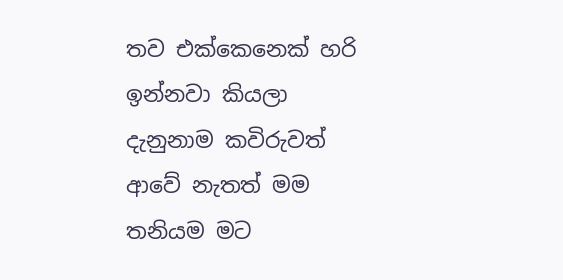තව එක්කෙනෙක් හරි ඉන්නවා කියලා දැනුනාම කවිරුවත් ආවේ නැතත් මම තනියම මට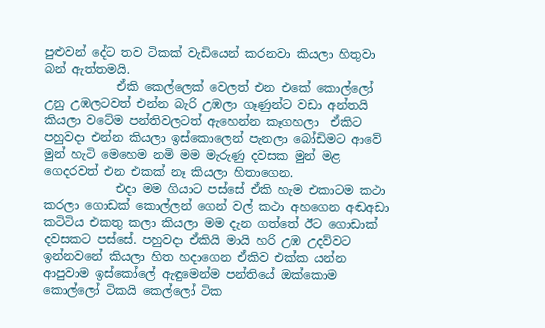පුළුවන් දේට තව ටිකක් වැඩියෙන් කරනවා කියලා හිතුවා බන් ඇත්තමයි.
            ඒකි කෙල්ලෙක් වෙලත් එන එකේ කොල්ලෝ උනු උඹලටවත් එන්න බැරි උඹලා ගෑණුන්ට වඩා අන්තයි කියලා වටේම පන්තිවලටත් ඇහෙන්න කෑගහලා  ඒකිට පහුවදා එන්න කියලා ඉස්කොලෙන් පැනලා බෝඩිමට ආවේ මුන් හැටි මෙහෙම නමි මම මැරුණු දවසක මුන් මළ ගෙදරවත් එන එකක් නෑ කියලා හිතාගෙන.
            එදා මම ගියාට පස්සේ ඒකි හැම එකාටම කථා කරලා ගොඩක් කොල්ලන් ගෙන් වල් කථා අහගෙන අඬඅඩා කටිටිය එකතු කලා කියලා මම දැන ගත්තේ ඊට ගොඩාක් දවසකට පස්සේ. පහුවදා ඒකියි මායි හරි උඹ උදව්වට ඉන්නවනේ කියලා හිත හදාගෙන ඒකිව එක්ක යන්න ආපුවාම ඉස්කෝලේ ඇඳුමෙන්ම පන්තියේ ඔක්කොම කොල්ලෝ ටිකයි කෙල්ලෝ ටික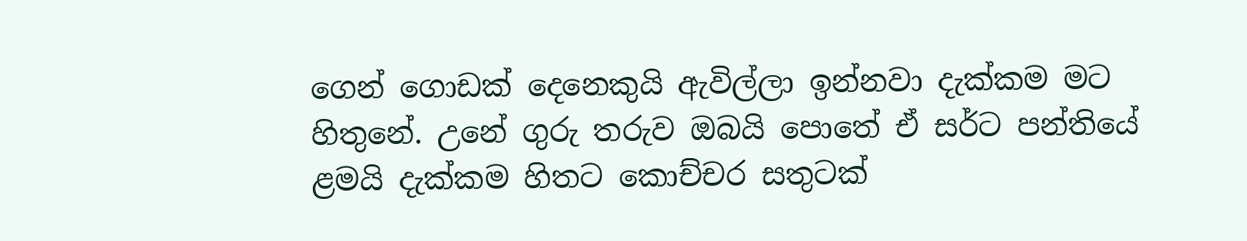ගෙන් ගොඩක් දෙනෙකුයි ඇවිල්ලා ඉන්නවා දැක්කම මට හිතුනේ. උනේ ගුරු තරුව ඔබයි පොතේ ඒ සර්ට පන්තියේ ළමයි දැක්කම හිතට කොච්චර සතුටක්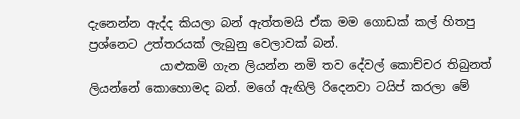දැනෙන්න ඇද්ද කියලා බන් ඇත්තමයි ඒක මම ගොඩක් කල් හිතපු ප්‍රශ්නෙට උත්තරයක් ලැබුනු වෙලාවක් බන්.
            යාළුකමි ගැන ලියන්න නමි තව දේවල් කොච්චර තිබුනත් ලියන්නේ කොහොමද බන්. මගේ ඇඟිලි රිදෙනවා ටයිප් කරලා මේ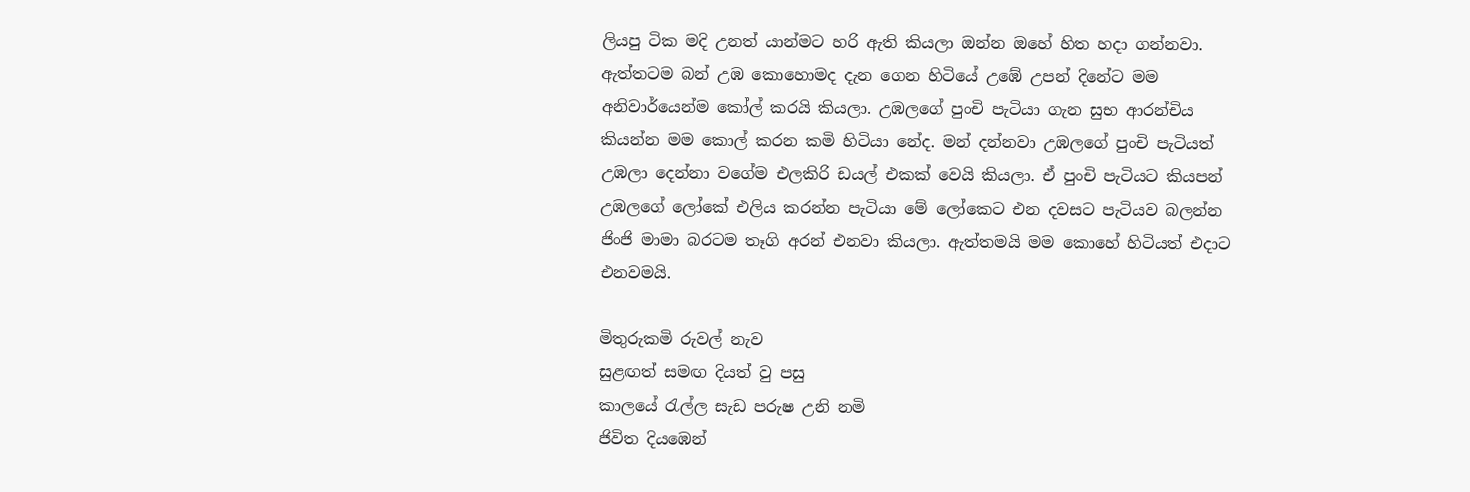ලියපු ටික මදි උනත් යාන්මට හරි ඇති කියලා ඔන්න ඔහේ හිත හදා ගන්නවා. ඇත්තටම බන් උඹ කොහොමද දැන ගෙන හිටියේ උඹේ උපන් දිනේට මම අනිවාර්යෙන්ම කෝල් කරයි කියලා. උඹලගේ පුංචි පැටියා ගැන සුභ ආරන්චිය කියන්න මම කොල් කරන කමි හිටියා නේද. මන් දන්නවා උඹලගේ පුංචි පැටියත් උඹලා දෙන්නා වගේම එලකිරි ඩයල් එකක් වෙයි කියලා. ඒ පුංචි පැටියට කියපන් උඹලගේ ලෝකේ එලිය කරන්න පැටියා මේ ලෝකෙට එන දවසට පැටියව බලන්න ජිංජි මාමා බරටම තෑගි අරන් එනවා කියලා. ඇත්තමයි මම කොහේ හිටියත් එදාට එනවමයි.

මිතුරුකමි රුවල් නැව
සුළඟත් සමඟ දියත් වු පසු
කාලයේ රැල්ල සැඩ පරුෂ උනි නමි
ජිවිත දියඹෙන්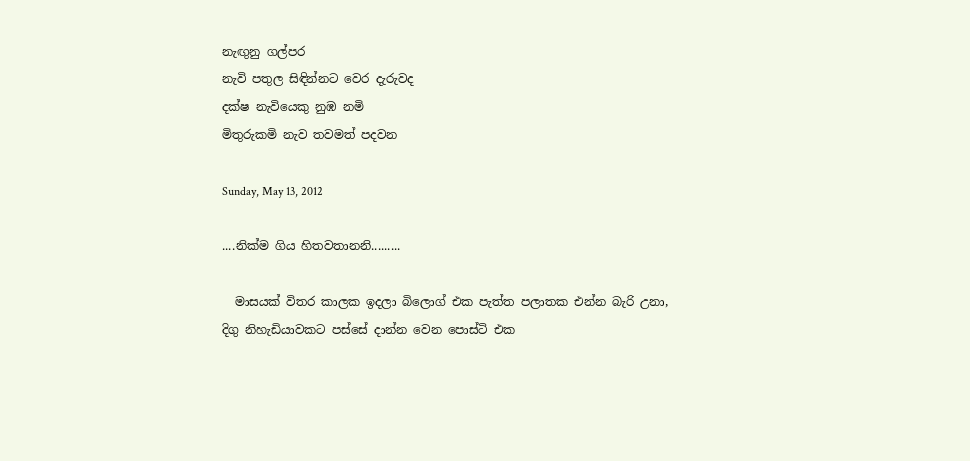නැඟුනු ගල්පර
නැවි පතුල සිඳින්නට වෙර දැරුවද
දක්ෂ නැවියෙකු නුඹ නමි
මිතුරුකමි නැව තවමත් පදවන

Sunday, May 13, 2012

....නික්ම ගිය හිතවතානනි.........

  මාසයක් විතර කාලක ඉදලා බිලොග් එක පැත්ත පලාතක එන්න බැරි උනා,
දිගු නිහැඩියාවකට පස්සේ දාන්න වෙන පොස්ටි එක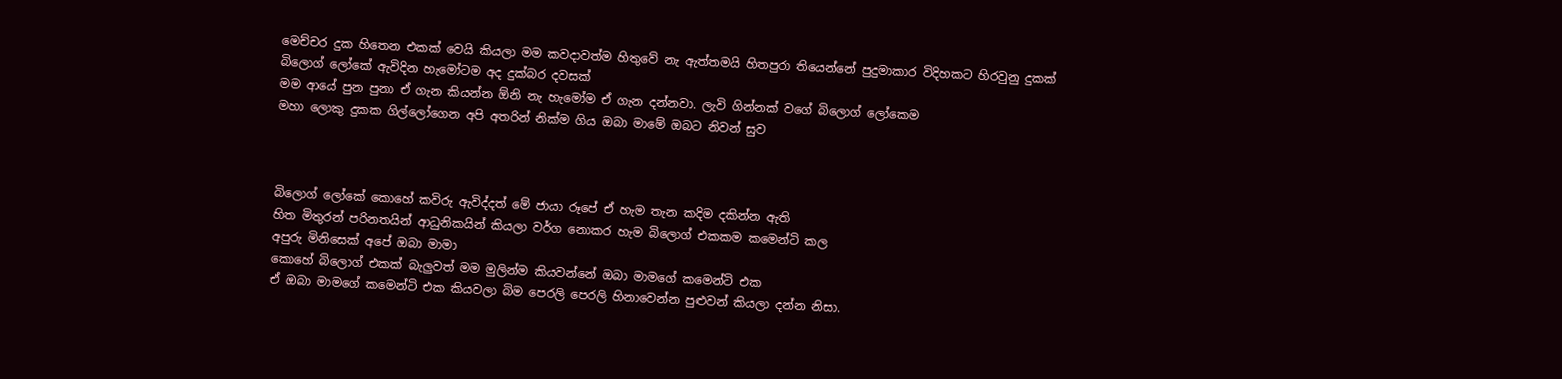මෙච්චර දුක හිතෙන එකක් වෙයි කියලා මම කවදාවත්ම හිතුවේ නැ ඇත්තමයි හිතපුරා තියෙන්නේ පුදුමාකාර විදිහකට හිරවුනු දුකක්
බිලොග් ලෝකේ ඇවිදින හැමෝටම අද දුක්බර දවසක්
මම ආයේ පුන පුනා ඒ ගැන කියන්න ඕනි නැ හැමෝම ඒ ගැන දන්නවා. ලැවි ගින්නක් වගේ බිලොග් ලෝකෙම
මහා ලොකු දුකක ගිල්ලෝගෙන අපි අතරින් නික්ම ගිය ඔබා මාමේ ඔබට නිවන් සුව



බිලොග් ලෝකේ කොහේ කවිරු ඇවිද්දත් මේ ජායා රූපේ ඒ හැම තැන කදිම දකින්න ඇති
හිත මිතුරන් පරිනතයින් ආධුනිකයින් කියලා වර්ග නොකර හැම බිලොග් එකකම කමෙන්ටි කල
අපුරු මිනිසෙක් අපේ ඔබා මාමා
කොහේ බිලොග් එකක් බැලුවත් මම මුලින්ම කියවන්නේ ඔබා මාමගේ කමෙන්ටි එක
ඒ ඔබා මාමගේ කමෙන්ටි එක කියවලා බිම පෙරලි පෙරලි හිනාවෙන්න පුළුවන් කියලා දන්න නිසා.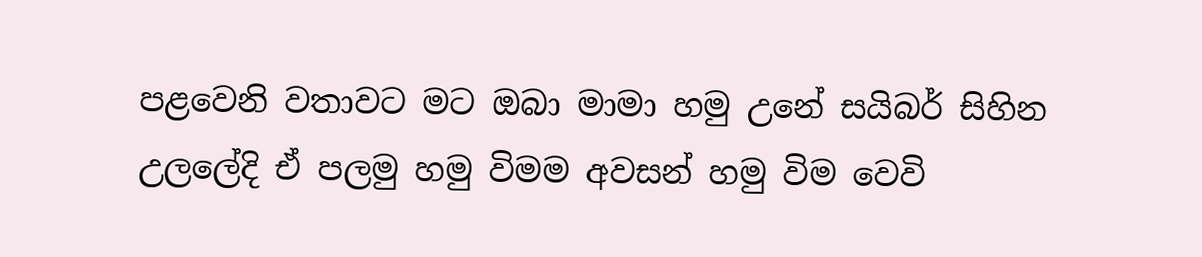පළවෙනි වතාවට මට ඔබා මාමා හමු උනේ සයිබර් සිහින උලලේදි ඒ පලමු හමු විමම අවසන් හමු විම වෙවි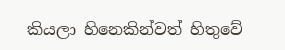කියලා හිනෙකින්වත් හිතුවේ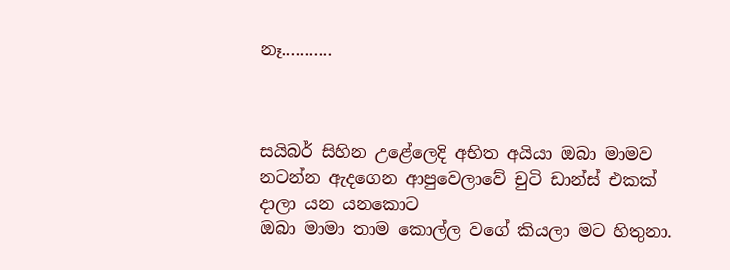නෑ...........



සයිබර් සිහින උ‍ළේලෙදි අභිත අයියා ඔබා මාමව නටන්න ඇදගෙන ආපුවෙලාවේ චුටි ඩාන්ස් එකක් දාලා යන යනකොට
ඔබා මාමා තාම කොල්ල වගේ කියලා මට හිතුනා.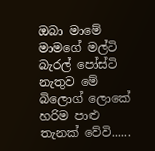ඔබා මාමේ මාමගේ මල්ටි බැරල් පෝස්ටි නැතුව මේ බිලොග් ලොකේ හරිම පාළු තැනක් වේවි......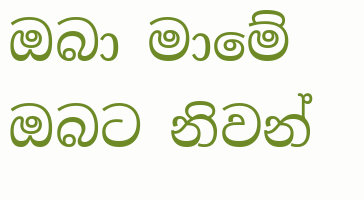ඔබා මාමේ ඔබට නිවන්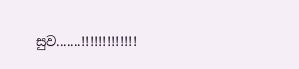සුව.......!!!!!!!!!!!!!